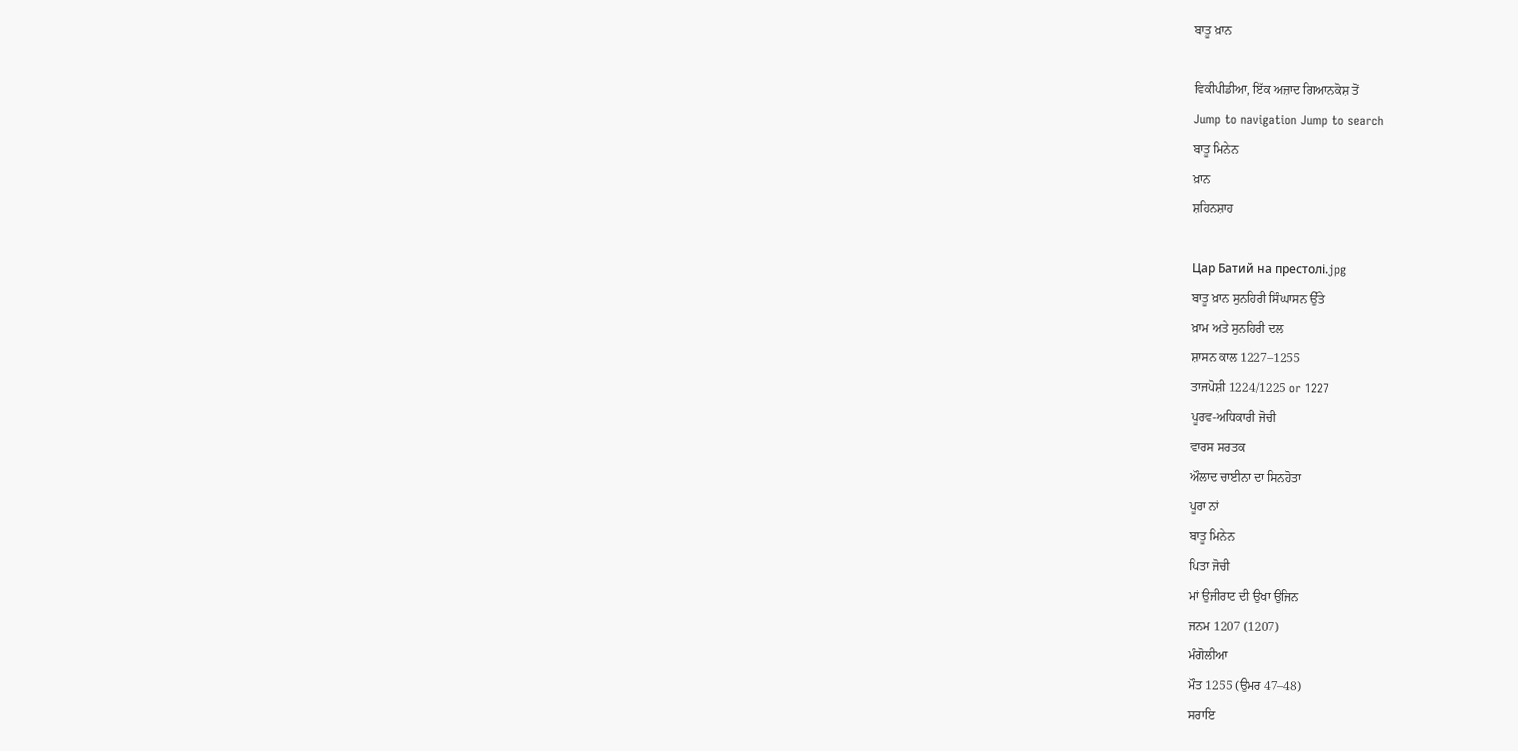ਬਾਤੂ ਖ਼ਾਨ

ਵਿਕੀਪੀਡੀਆ, ਇੱਕ ਅਜ਼ਾਦ ਗਿਆਨਕੋਸ਼ ਤੋਂ
Jump to navigation Jump to search
ਬਾਤੂ ਮਿਨੇਨ
ਖ਼ਾਨ
ਸ਼ਹਿਨਸ਼ਾਹ

Цар Батий на престолі.jpg
ਬਾਤੂ ਖ਼ਾਨ ਸੁਨਹਿਰੀ ਸਿੰਘਾਸਨ ਉੱਤੇ
ਖ਼ਾਮ ਅਤੇ ਸੁਨਹਿਰੀ ਦਲ
ਸ਼ਾਸਨ ਕਾਲ 1227–1255
ਤਾਜਪੋਸ਼ੀ 1224/1225 or 1227
ਪੂਰਵ-ਅਧਿਕਾਰੀ ਜੋਚੀ
ਵਾਰਸ ਸਰਤਕ
ਔਲਾਦ ਚਾਈਨਾ ਦਾ ਸਿਨਹੋਤਾ
ਪੂਰਾ ਨਾਂ
ਬਾਤੂ ਮਿਨੇਨ
ਪਿਤਾ ਜੋਚੀ
ਮਾਂ ਉਜੀਰਾਟ ਦੀ ਉਖਾ ਉਜਿਨ
ਜਨਮ 1207 (1207)
ਮੰਗੋਲੀਆ
ਮੌਤ 1255 (ਉਮਰ 47–48)
ਸਰਾਇ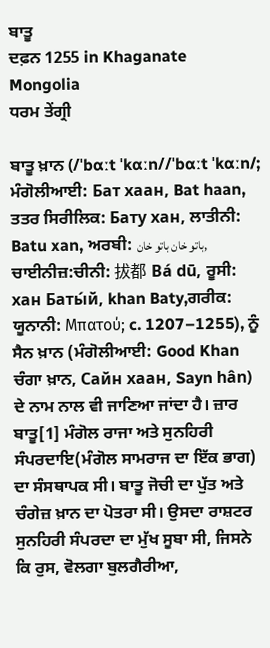ਬਾਤੂ
ਦਫ਼ਨ 1255 in Khaganate
Mongolia
ਧਰਮ ਤੇਂਗ੍ਰੀ

ਬਾਤੂ ਖ਼ਾਨ (/ˈbɑːt ˈkɑːn//ˈbɑːt ˈkɑːn/; ਮੰਗੋਲੀਆਈ: Бат хаан, Bat haan, ਤਤਰ ਸਿਰੀਲਿਕ: Бату хан, ਲਾਤੀਨੀ: Batu xan, ਅਰਬੀ: باتو خان باتو خان, ਚਾਈਨੀਜ਼:ਚੀਨੀ: 拔都 Bá dū, ਰੂਸੀ: хан Баты́й, khan Baty,ਗਰੀਕ: ਯੂਨਾਨੀ: Μπατού; c. 1207–1255), ਨੂੰ ਸੈਨ ਖ਼ਾਨ (ਮੰਗੋਲੀਆਈ: Good Khan ਚੰਗਾ ਖ਼ਾਨ, Сайн хаан, Sayn hân) ਦੇ ਨਾਮ ਨਾਲ ਵੀ ਜਾਣਿਆ ਜਾਂਦਾ ਹੈ। ਜ਼ਾਰ ਬਾਤੂ[1] ਮੰਗੋਲ ਰਾਜਾ ਅਤੇ ਸੁਨਹਿਰੀ ਸੰਪਰਦਾਇ(ਮੰਗੋਲ ਸਾਮਰਾਜ ਦਾ ਇੱਕ ਭਾਗ) ਦਾ ਸੰਸਥਾਪਕ ਸੀ। ਬਾਤੂ ਜੋਚੀ ਦਾ ਪੁੱਤ ਅਤੇ ਚੰਗੇਜ਼ ਖ਼ਾਨ ਦਾ ਪੋਤਰਾ ਸੀ। ਉਸਦਾ ਰਾਸ਼ਟਰ ਸੁਨਹਿਰੀ ਸੰਪਰਦਾ ਦਾ ਮੁੱਖ ਸੂਬਾ ਸੀ, ਜਿਸਨੇ ਕਿ ਰੁਸ, ਵੋਲਗਾ ਬੁਲਗੈਰੀਆ,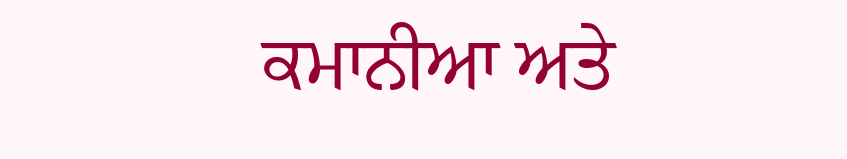ਕਮਾਨੀਆ ਅਤੇ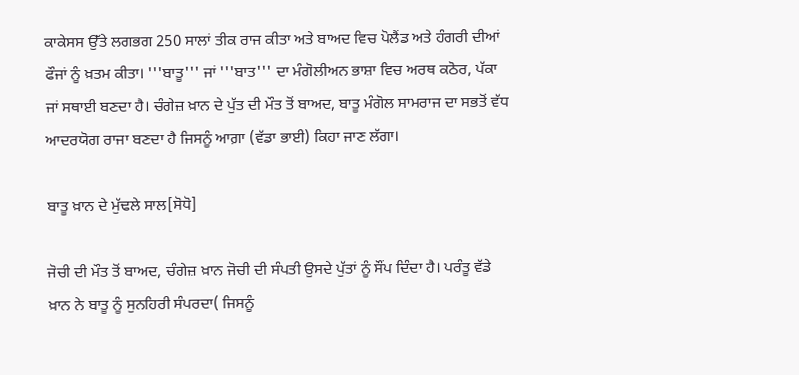ਕਾਕੇਸਸ ਉੱਤੇ ਲਗਭਗ 250 ਸਾਲਾਂ ਤੀਕ ਰਾਜ ਕੀਤਾ ਅਤੇ ਬਾਅਦ ਵਿਚ ਪੋਲੈਂਡ ਅਤੇ ਹੰਗਰੀ ਦੀਆਂ ਫੌਜਾਂ ਨੂੰ ਖ਼ਤਮ ਕੀਤਾ। '''ਬਾਤੂ''' ਜਾਂ '''ਬਾਤ''' ਦਾ ਮੰਗੋਲੀਅਨ ਭਾਸ਼ਾ ਵਿਚ ਅਰਥ ਕਠੋਰ, ਪੱਕਾ ਜਾਂ ਸਥਾਈ ਬਣਦਾ ਹੈ। ਚੰਗੇਜ਼ ਖ਼ਾਨ ਦੇ ਪੁੱਤ ਦੀ ਮੌਤ ਤੋਂ ਬਾਅਦ, ਬਾਤੂ ਮੰਗੋਲ ਸਾਮਰਾਜ ਦਾ ਸਭਤੋਂ ਵੱਧ ਆਦਰਯੋਗ ਰਾਜਾ ਬਣਦਾ ਹੈ ਜਿਸਨੂੰ ਆਗ਼ਾ (ਵੱਡਾ ਭਾਈ) ਕਿਹਾ ਜਾਣ ਲੱਗਾ।

ਬਾਤੂ ਖ਼ਾਨ ਦੇ ਮੁੱਢਲੇ ਸਾਲ[ਸੋਧੋ]

ਜੋਚੀ ਦੀ ਮੌਤ ਤੋਂ ਬਾਅਦ, ਚੰਗੇਜ਼ ਖ਼ਾਨ ਜੋਚੀ ਦੀ ਸੰਪਤੀ ਉਸਦੇ ਪੁੱਤਾਂ ਨੂੰ ਸੌਂਪ ਦਿੰਦਾ ਹੈ। ਪਰੰਤੂ ਵੱਡੇ ਖ਼ਾਨ ਨੇ ਬਾਤੂ ਨੂੰ ਸੁਨਹਿਰੀ ਸੰਪਰਦਾ( ਜਿਸਨੂੰ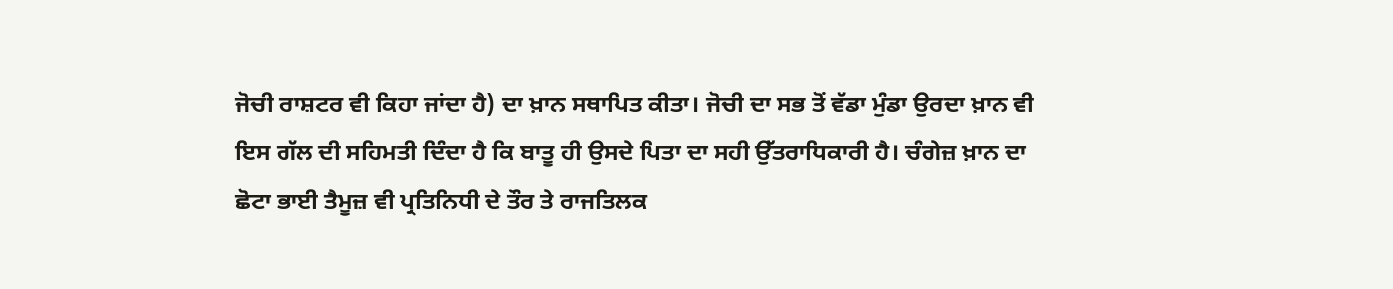ਜੋਚੀ ਰਾਸ਼ਟਰ ਵੀ ਕਿਹਾ ਜਾਂਦਾ ਹੈ) ਦਾ ਖ਼ਾਨ ਸਥਾਪਿਤ ਕੀਤਾ। ਜੋਚੀ ਦਾ ਸਭ ਤੋਂ ਵੱਡਾ ਮੁੰਡਾ ਉਰਦਾ ਖ਼ਾਨ ਵੀ ਇਸ ਗੱਲ ਦੀ ਸਹਿਮਤੀ ਦਿੰਦਾ ਹੈ ਕਿ ਬਾਤੂ ਹੀ ਉਸਦੇ ਪਿਤਾ ਦਾ ਸਹੀ ਉੱਤਰਾਧਿਕਾਰੀ ਹੈ। ਚੰਗੇਜ਼ ਖ਼ਾਨ ਦਾ ਛੋਟਾ ਭਾਈ ਤੈਮੂਜ਼ ਵੀ ਪ੍ਰਤਿਨਿਧੀ ਦੇ ਤੌਰ ਤੇ ਰਾਜਤਿਲਕ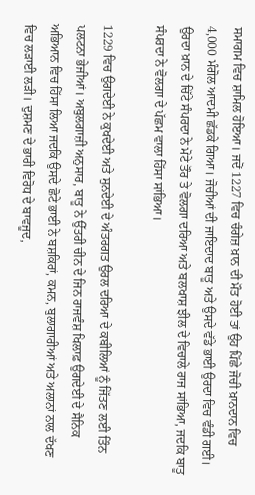ਸਮਾਗਮ ਵਿਚ ਸ਼ਾਮਿਲ ਹੋਇਆ। ਜਦੋਂ 1227 ਵਿਚ ਚੰਗੇਜ਼ ਖ਼ਾਨ ਦੀ ਮੌਤ ਹੋਈ ਤਾਂ ਉਹ ਪਿੱਛੇ ਜੋਚੀ ਖ਼ਾਨਦਾਨ ਵਿਚ 4,000 ਮੰਗੋਲ ਆਦਮੀ ਛੱਡਕੇ ਗਿਆ। ਜੋਚੀਆਂ ਦੀ ਜਾਇਦਾਦ ਬਾਤੂ ਅਤੇ ਉਸਦੇ ਵੱਡੇ ਭਾਈ ਉਰਦਾ ਵਿਚ ਵੰਡੀ ਗਈ। ਉਰਦਾ ਖ਼ਾਨ ਦੇ ਚਿੱਟੇ ਸੰਪਰਦਾ ਨੇ ਮੋਟੇ ਤੌਰ ਤੇ ਵੋਲਗਾ ਦਰਿਆ ਅਤੇ ਬਲਖਾਸ਼ ਝੀਲ ਦੇ ਵਿਚਾਲੇ ਰਾਜ ਸਾਂਭਿਆ, ਜਦਕਿ ਬਾਤੂ ਸੰਪਰਦਾ ਨੇ ਵੋਲਗਾ ਦੇ ਪੱਛਮ ਵਾਲਾ ਹਿੱਸਾ ਸਾਂਭਿਆ।

1229 ਵਿਚ ਉਗਦੇਈ ਨੇ ਕੁਖਦੇਈ ਅਤੇ ਸੁਨਦੇਈ ਦੇ ਅੰਤਰਗਤ ਉਰਲ ਦਰਿਆ ਦੇ ਕਬੀਲਿਆਂ ਨੂੰ ਜਿੱਤਣ ਲਈ ਤਿੰਨ ਪਲਟਨਾ ਭੇਜੀਆਂ। ਅਬੁਲਗਾਜ਼ੀ ਅਨੁਸਾਰ, ਬਾਤੂ ਨੇ ਉੱਤਰੀ ਚੀਨ ਦੇ ਜਿਨ ਰਾਜਵੰਸ਼ ਖਿਲਾਫ਼ ਉਗਦੇਈ ਦੇ ਸੈਨਿਕ ਅਭਿਆਨ ਵਿਚ ਹਿੱਸਾ ਲਿਆ ਜਦਕਿ ਉਸਦੇ ਛੋਟੇ ਭਾਈ ਨੇ ਬਸ਼ਕਿਰਾਂ, ਕਮਨ, ਬੁਲਾਗਾਰੀਆਂ ਅਤੇ ਅਲਾਨਾਂ ਨਾਲ ਦੱਖਣ ਵਿਚ ਲੜਾਈ ਲੜੀ। ਦੁਸ਼ਮਣ ਦੇ ਭਾਰੀ ਵਿਰੋਧ ਦੇ ਬਾਵਜੂਦ,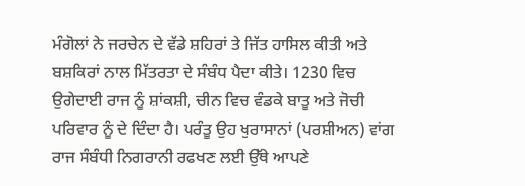ਮੰਗੋਲਾਂ ਨੇ ਜਰਚੇਨ ਦੇ ਵੱਡੇ ਸ਼ਹਿਰਾਂ ਤੇ ਜਿੱਤ ਹਾਸਿਲ ਕੀਤੀ ਅਤੇ ਬਸ਼ਕਿਰਾਂ ਨਾਲ ਮਿੱਤਰਤਾ ਦੇ ਸੰਬੰਧ ਪੈਦਾ ਕੀਤੇ। 1230 ਵਿਚ ਉਗੇਦਾਈ ਰਾਜ ਨੂੰ ਸ਼ਾਂਕਸ਼ੀ, ਚੀਨ ਵਿਚ ਵੰਡਕੇ ਬਾਤੂ ਅਤੇ ਜੋਚੀ ਪਰਿਵਾਰ ਨੂੰ ਦੇ ਦਿੰਦਾ ਹੈ। ਪਰੰਤੂ ਉਹ ਖੁਰਾਸਾਨਾਂ (ਪਰਸ਼ੀਅਨ) ਵਾਂਗ ਰਾਜ ਸੰਬੰਧੀ ਨਿਗਰਾਨੀ ਰਫਖਣ ਲਈ ਉੱਥੇ ਆਪਣੇ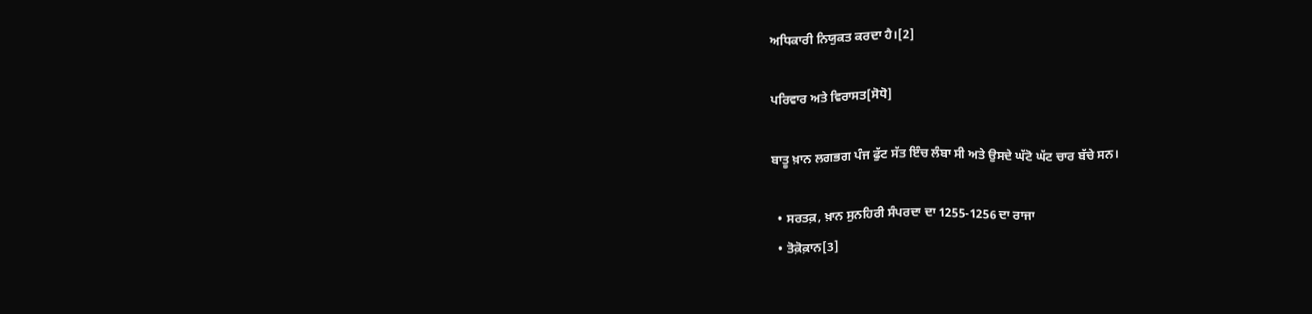ਅਧਿਕਾਰੀ ਨਿਯੁਕਤ ਕਰਦਾ ਹੈ।[2]

ਪਰਿਵਾਰ ਅਤੇ ਵਿਰਾਸਤ[ਸੋਧੋ]

ਬਾਤੂ ਖ਼ਾਨ ਲਗਭਗ ਪੰਜ ਫੁੱਟ ਸੱਤ ਇੰਚ ਲੰਬਾ ਸੀ ਅਤੇ ਉਸਦੇ ਘੱਟੋ ਘੱਟ ਚਾਰ ਬੱਚੇ ਸਨ।

  • ਸਰਤਕ਼, ਖ਼ਾਨ ਸੁਨਹਿਰੀ ਸੰਪਰਦਾ ਦਾ 1255-1256 ਦਾ ਰਾਜਾ
  • ਤੋਕ਼ੋਕ਼ਾਨ[3]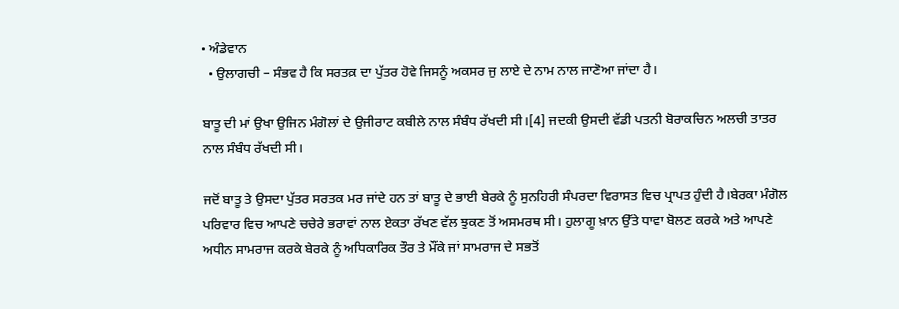• ਅੰਡੇਵਾਨ
  • ਉਲਾਗਚੀ – ਸੰਭਵ ਹੈ ਕਿ ਸਰਤਕ਼ ਦਾ ਪੁੱਤਰ ਹੋਵੇ ਜਿਸਨੂੰ ਅਕਸਰ ਜੁ ਲਾਏ ਦੇ ਨਾਮ ਨਾਲ ਜਾਣੋਆ ਜਾਂਦਾ ਹੈ।

ਬਾਤੂ ਦੀ ਮਾਂ ਉਖਾ ਉਜਿਨ ਮੰਗੋਲਾਂ ਦੇ ਉਜੀਰਾਟ ਕਬੀਲੇ ਨਾਲ ਸੰਬੰਧ ਰੱਖਦੀ ਸੀ।[4] ਜਦਕੀ ਉਸਦੀ ਵੱਡੀ ਪਤਨੀ ਬੋਰਾਕਚਿਨ ਅਲਚੀ ਤਾਤਰ ਨਾਲ ਸੰਬੰਧ ਰੱਖਦੀ ਸੀ।

ਜਦੋਂ ਬਾਤੂ ਤੇ ਉਸਦਾ ਪੁੱਤਰ ਸਰਤਕ ਮਰ ਜਾਂਦੇ ਹਨ ਤਾਂ ਬਾਤੂ ਦੇ ਭਾਈ ਬੇਰਕੇ ਨੂੰ ਸੁਨਹਿਰੀ ਸੰਪਰਦਾ ਵਿਰਾਸਤ ਵਿਚ ਪ੍ਰਾਪਤ ਹੁੰਦੀ ਹੈ।ਬੇਰਕਾ ਮੰਗੋਲ ਪਰਿਵਾਰ ਵਿਚ ਆਪਣੇ ਚਚੇਰੇ ਭਰਾਵਾਂ ਨਾਲ ਏਕਤਾ ਰੱਖਣ ਵੱਲ ਝੁਕਣ ਤੋਂ ਅਸਮਰਥ ਸੀ। ਹੁਲਾਗੂ ਖ਼ਾਨ ਉੱਤੇ ਧਾਵਾ ਬੋਲਣ ਕਰਕੇ ਅਤੇ ਆਪਣੇ ਅਧੀਨ ਸਾਮਰਾਜ ਕਰਕੇ ਬੇਰਕੇ ਨੂੰ ਅਧਿਕਾਰਿਕ ਤੌਰ ਤੇ ਮੌਂਕੇ ਜਾਂ ਸਾਮਰਾਜ ਦੇ ਸਭਤੋਂ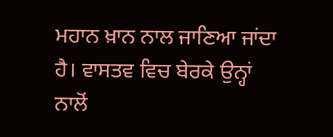ਮਹਾਨ ਖ਼ਾਨ ਨਾਲ ਜਾਣਿਆ ਜਾਂਦਾ ਹੈ। ਵਾਸਤਵ ਵਿਚ ਬੇਰਕੇ ਉਨ੍ਹਾਂ ਨਾਲੋਂ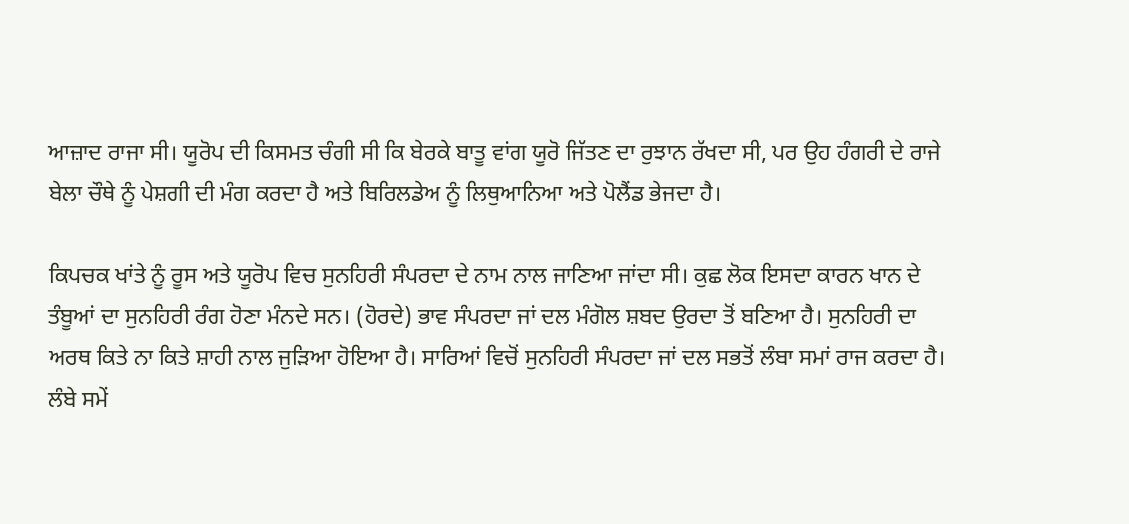ਆਜ਼ਾਦ ਰਾਜਾ ਸੀ। ਯੂਰੋਪ ਦੀ ਕਿਸਮਤ ਚੰਗੀ ਸੀ ਕਿ ਬੇਰਕੇ ਬਾਤੂ ਵਾਂਗ ਯੂਰੋ ਜਿੱਤਣ ਦਾ ਰੁਝਾਨ ਰੱਖਦਾ ਸੀ, ਪਰ ਉਹ ਹੰਗਰੀ ਦੇ ਰਾਜੇ ਬੇਲਾ ਚੌਥੇ ਨੂੰ ਪੇਸ਼ਗੀ ਦੀ ਮੰਗ ਕਰਦਾ ਹੈ ਅਤੇ ਬਿਰਿਲਡੇਅ ਨੂੰ ਲਿਥੁਆਨਿਆ ਅਤੇ ਪੋਲੈਂਡ ਭੇਜਦਾ ਹੈ।

ਕਿਪਚਕ ਖਾਂਤੇ ਨੂੰ ਰੂਸ ਅਤੇ ਯੂਰੋਪ ਵਿਚ ਸੁਨਹਿਰੀ ਸੰਪਰਦਾ ਦੇ ਨਾਮ ਨਾਲ ਜਾਣਿਆ ਜਾਂਦਾ ਸੀ। ਕੁਛ ਲੋਕ ਇਸਦਾ ਕਾਰਨ ਖਾਨ ਦੇ ਤੰਬੂਆਂ ਦਾ ਸੁਨਹਿਰੀ ਰੰਗ ਹੋਣਾ ਮੰਨਦੇ ਸਨ। (ਹੋਰਦੇ) ਭਾਵ ਸੰਪਰਦਾ ਜਾਂ ਦਲ ਮੰਗੋਲ ਸ਼ਬਦ ਉਰਦਾ ਤੋਂ ਬਣਿਆ ਹੈ। ਸੁਨਹਿਰੀ ਦਾ ਅਰਥ ਕਿਤੇ ਨਾ ਕਿਤੇ ਸ਼ਾਹੀ ਨਾਲ ਜੁੜਿਆ ਹੋਇਆ ਹੈ। ਸਾਰਿਆਂ ਵਿਚੋਂ ਸੁਨਹਿਰੀ ਸੰਪਰਦਾ ਜਾਂ ਦਲ ਸਭਤੋਂ ਲੰਬਾ ਸਮਾਂ ਰਾਜ ਕਰਦਾ ਹੈ। ਲੰਬੇ ਸਮੇਂ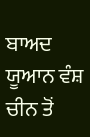ਬਾਅਦ ਯੂਆਨ ਵੰਸ਼ ਚੀਨ ਤੋਂ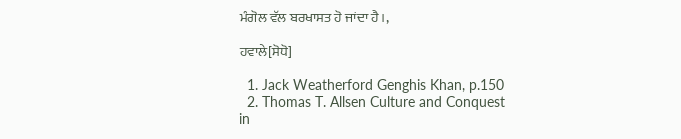ਮੰਗੋਲ ਵੱਲ ਬਰਖਾਸਤ ਹੋ ਜਾਂਦਾ ਹੈ।,

ਹਵਾਲੇ[ਸੋਧੋ]

  1. Jack Weatherford Genghis Khan, p.150
  2. Thomas T. Allsen Culture and Conquest in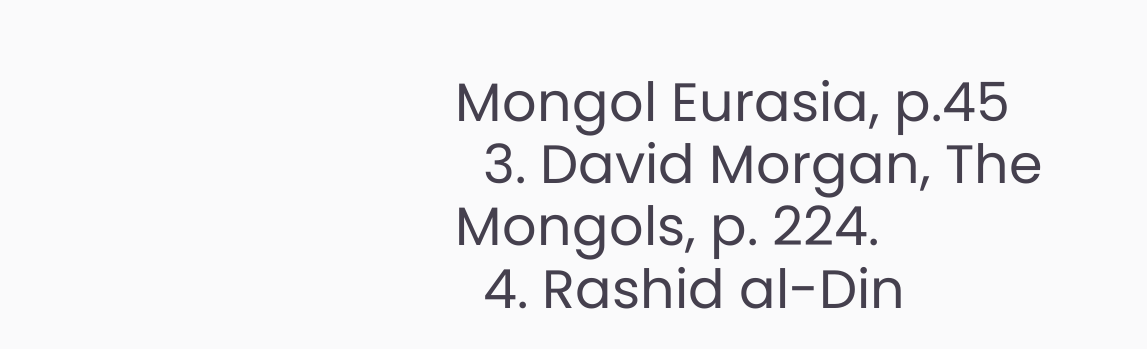Mongol Eurasia, p.45
  3. David Morgan, The Mongols, p. 224.
  4. Rashid al-Din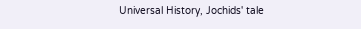Universal History, Jochids' tale